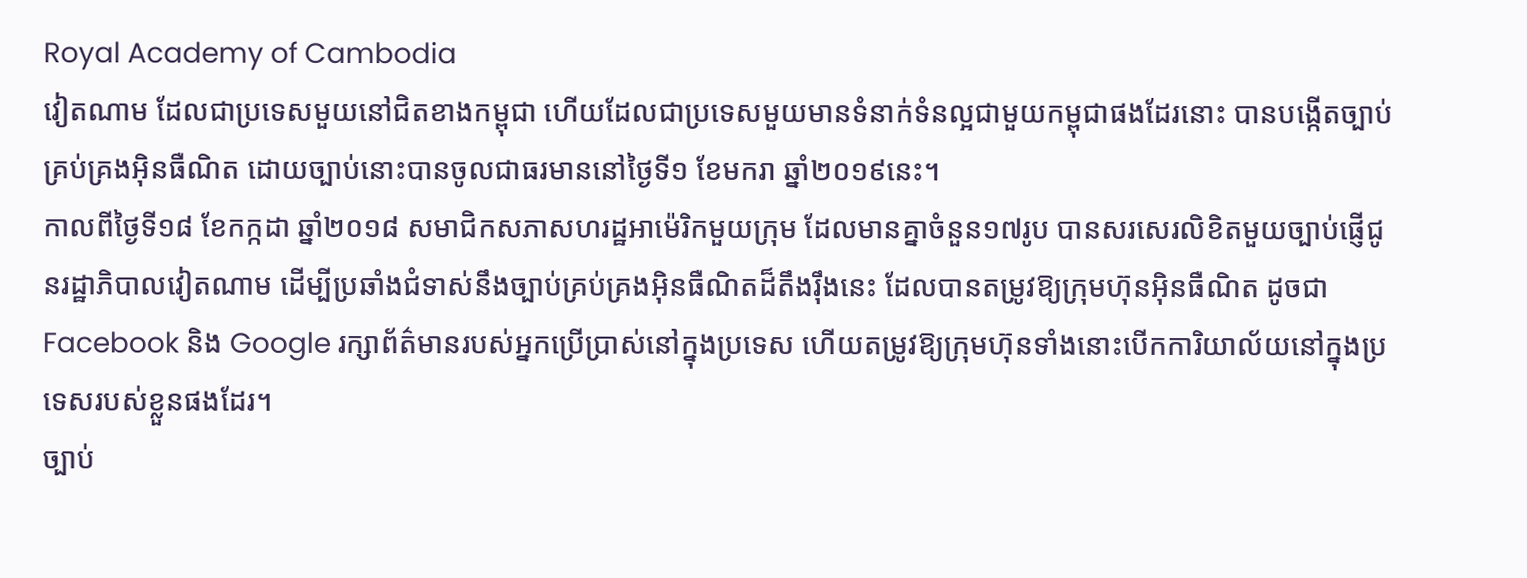Royal Academy of Cambodia
វៀតណាម ដែលជាប្រទេសមួយនៅជិតខាងកម្ពុជា ហើយដែលជាប្រទេសមួយមានទំនាក់ទំនល្អជាមួយកម្ពុជាផងដែរនោះ បានបង្កើតច្បាប់គ្រប់គ្រងអ៊ិនធឺណិត ដោយច្បាប់នោះបានចូលជាធរមាននៅថ្ងៃទី១ ខែមករា ឆ្នាំ២០១៩នេះ។
កាលពីថ្ងៃទី១៨ ខែកក្កដា ឆ្នាំ២០១៨ សមាជិកសភាសហរដ្ឋអាម៉េរិកមួយក្រុម ដែលមានគ្នាចំនួន១៧រូប បានសរសេរលិខិតមួយច្បាប់ផ្ញើជូនរដ្ឋាភិបាលវៀតណាម ដើម្បីប្រឆាំងជំទាស់នឹងច្បាប់គ្រប់គ្រងអ៊ិនធឺណិតដ៏តឹងរ៉ឹងនេះ ដែលបានតម្រូវឱ្យក្រុមហ៊ុនអ៊ិនធឺណិត ដូចជា Facebook និង Google រក្សាព័ត៌មានរបស់អ្នកប្រើប្រាស់នៅក្នុងប្រទេស ហើយតម្រូវឱ្យក្រុមហ៊ុនទាំងនោះបើកការិយាល័យនៅក្នុងប្រទេសរបស់ខ្លួនផងដែរ។
ច្បាប់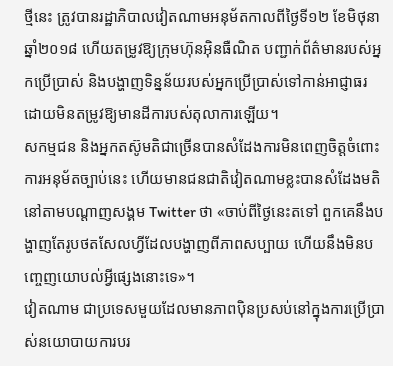ថ្មីនេះ ត្រូវបានរដ្ឋាភិបាលវៀតណាមអនុម័តកាលពីថ្ងៃទី១២ ខែមិថុនា ឆ្នាំ២០១៨ ហើយតម្រូវឱ្យក្រុមហ៊ុនអ៊ិនធឺណិត បញ្ជាក់ព័ត៌មានរបស់អ្នកប្រើប្រាស់ និងបង្ហាញទិន្នន័យរបស់អ្នកប្រើប្រាស់ទៅកាន់អាជ្ញាធរ ដោយមិនតម្រូវឱ្យមានដីការបស់តុលាការឡើយ។
សកម្មជន និងអ្នកតស៊ូមតិជាច្រើនបានសំដែងការមិនពេញចិត្តចំពោះការអនុម័តច្បាប់នេះ ហើយមានជនជាតិវៀតណាមខ្លះបានសំដែងមតិនៅតាមបណ្តាញសង្គម Twitter ថា «ចាប់ពីថ្ងៃនេះតទៅ ពួកគេនឹងបង្ហាញតែរូបថតសែលហ្វីដែលបង្ហាញពីភាពសប្បាយ ហើយនឹងមិនបញ្ចេញយោបល់អ្វីផ្សេងនោះទេ»។
វៀតណាម ជាប្រទេសមួយដែលមានភាពប៉ិនប្រសប់នៅក្នុងការប្រើប្រាស់នយោបាយការបរ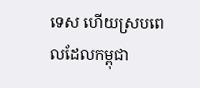ទេស ហើយស្របពេលដែលកម្ពុជា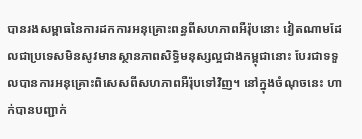បានរងសម្ពាធនៃការដកការអនុគ្រោះពន្ធពីសហភាពអឺរ៉ុបនោះ វៀតណាមដែលជាប្រទេសមិនសូវមានស្ថានភាពសិទ្ធិមនុស្សល្អជាងកម្ពុជានោះ បែរជាទទួលបានការអនុគ្រោះពិសេសពីសហភាពអឺរ៉ុបទៅវិញ។ នៅក្នុងចំណុចនេះ ហាក់បានបញ្ជាក់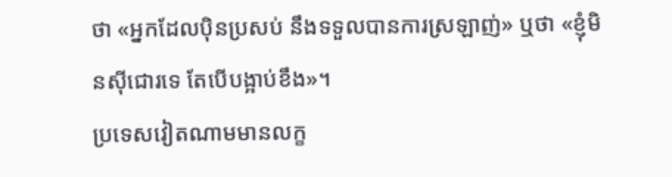ថា «អ្នកដែលប៉ិនប្រសប់ នឹងទទួលបានការស្រឡាញ់» ឬថា «ខ្ញុំមិនស៊ីជោរទេ តែបើបង្អាប់ខឹង»។
ប្រទេសវៀតណាមមានលក្ខ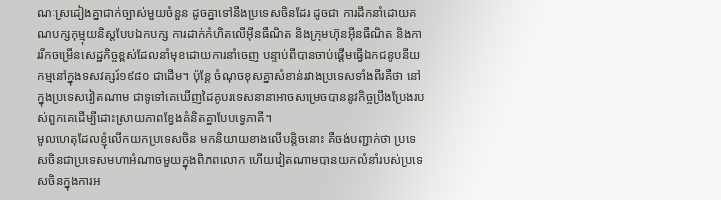ណៈស្រដៀងគ្នាជាក់ច្បាស់មួយចំនួន ដូចគ្នាទៅនឹងប្រទេសចិនដែរ ដូចជា ការដឹកនាំដោយគណបក្សកុម្មុយនិស្តបែបឯកបក្ស ការដាក់កំហិតលើអ៊ីនធឺណិត និងក្រុមហ៊ុនអ៊ីនធឺណិត និងការរីកចម្រើនសេដ្ឋកិច្ចខ្ពស់ដែលនាំមុខដោយការនាំចេញ បន្ទាប់ពីបានចាប់ផ្ដើមធ្វើឯកជនូបនីយកម្មនៅក្នុងទសវត្សរ៍១៩៨០ ជាដើម។ ប៉ុន្តែ ចំណុចខុសគ្នាសំខាន់រវាងប្រទេសទាំងពីរគឺថា នៅក្នុងប្រទេសវៀតណាម ជាទូទៅគេឃើញដៃគូបរទេសនានាអាចសម្រេចបាននូវកិច្ចប្រឹងប្រែងរបស់ពួកគេដើម្បីដោះស្រាយភាពខ្វែងគំនិតគ្នាបែបទ្វេភាគី។
មូលហេតុដែលខ្ញុំលើកយកប្រទេសចិន មកនិយាយខាងលើបន្តិចនោះ គឺចង់បញ្ជាក់ថា ប្រទេសចិនជាប្រទេសមហាអំណាចមួយក្នុងពិភពលោក ហើយវៀតណាមបានយកលំនាំរបស់ប្រទេសចិនក្នុងការអ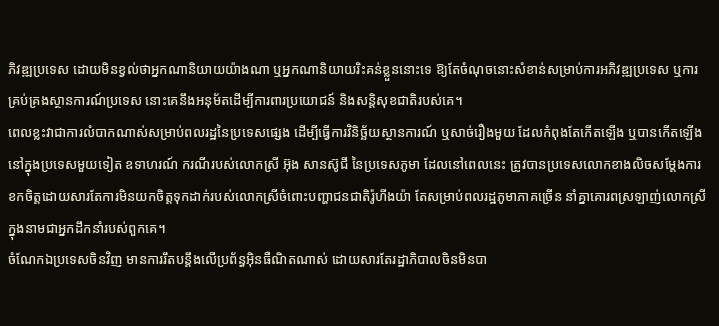ភិវឌ្ឍប្រទេស ដោយមិនខ្វល់ថាអ្នកណានិយាយយ៉ាងណា ឬអ្នកណានិយាយរិះគន់ខ្លួននោះទេ ឱ្យតែចំណុចនោះសំខាន់សម្រាប់ការអភិវឌ្ឍប្រទេស ឬការគ្រប់គ្រងស្ថានការណ៍ប្រទេស នោះគេនឹងអនុម័តដើម្បីការពារប្រយោជន៍ និងសន្តិសុខជាតិរបស់គេ។
ពេលខ្លះវាជាការលំបាកណាស់សម្រាប់ពលរដ្ឋនៃប្រទេសផ្សេង ដើម្បីធ្វើការវិនិច្ឆ័យស្ថានការណ៍ ឬសាច់រឿងមួយ ដែលកំពុងតែកើតឡើង ឬបានកើតឡើងនៅក្នុងប្រទេសមួយទៀត ឧទាហរណ៍ ករណីរបស់លោកស្រី អ៊ុង សានស៊ូជី នៃប្រទេសភូមា ដែលនៅពេលនេះ ត្រូវបានប្រទេសលោកខាងលិចសម្តែងការខកចិត្តដោយសារតែការមិនយកចិត្តទុកដាក់របស់លោកស្រីចំពោះបញ្ហាជនជាតិរ៉ូហីងយ៉ា តែសម្រាប់ពលរដ្ឋភូមាភាគច្រើន នាំគ្នាគោរពស្រឡាញ់លោកស្រី ក្នុងនាមជាអ្នកដឹកនាំរបស់ពួកគេ។
ចំណែកឯប្រទេសចិនវិញ មានការរឹតបន្តឹងលើប្រព័ន្ធអ៊ិនធឺណិតណាស់ ដោយសារតែរដ្ឋាភិបាលចិនមិនបា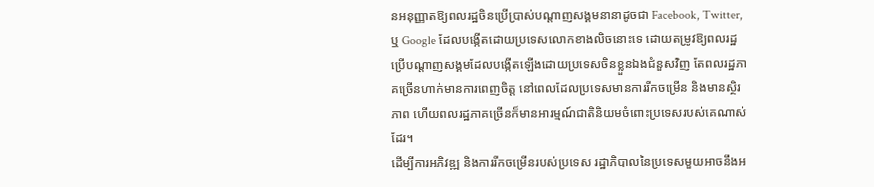នអនុញ្ញាតឱ្យពលរដ្ឋចិនប្រើប្រាស់បណ្តាញសង្គមនានាដូចជា Facebook, Twitter, ឬ Google ដែលបង្កើតដោយប្រទេសលោកខាងលិចនោះទេ ដោយតម្រូវឱ្យពលរដ្ឋប្រើបណ្តាញសង្គមដែលបង្កើតឡើងដោយប្រទេសចិនខ្លួនឯងជំនួសវិញ តែពលរដ្ឋភាគច្រើនហាក់មានការពេញចិត្ត នៅពេលដែលប្រទេសមានការរីកចម្រើន និងមានស្ថិរភាព ហើយពលរដ្ឋភាគច្រើនក៏មានអារម្មណ៍ជាតិនិយមចំពោះប្រទេសរបស់គេណាស់ដែរ។
ដើម្បីការអភិវឌ្ឍ និងការរីកចម្រើនរបស់ប្រទេស រដ្ឋាភិបាលនៃប្រទេសមួយអាចនឹងអ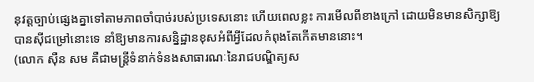នុវត្តច្បាប់ផ្សេងគ្នាទៅតាមភាពចាំបាច់របស់ប្រទេសនោះ ហើយពេលខ្លះ ការមើលពីខាងក្រៅ ដោយមិនមានសិក្សាឱ្យបានស៊ីជម្រៅនោះទេ នាំឱ្យមានការសន្និដ្ឋានខុសអំពីអ្វីដែលកំពុងតែកើតមាននោះ។
(លោក ស៊ឺន សម គឺជាមន្ត្រីទំនាក់ទំនងសាធារណៈនៃរាជបណ្ឌិត្យស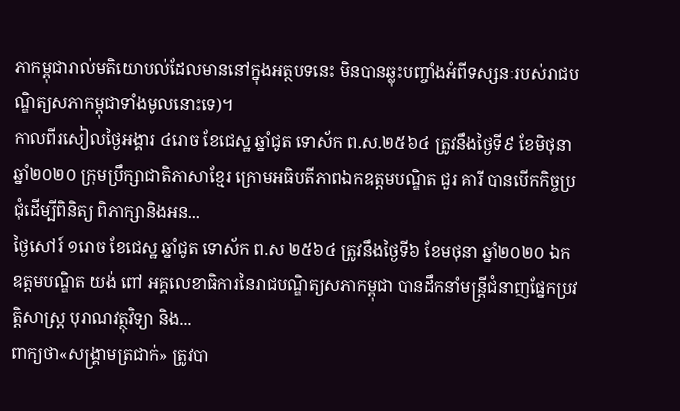ភាកម្ពុជារាល់មតិយោបល់ដែលមាននៅក្នុងអត្ថបទនេះ មិនបានឆ្លុះបញ្ចាំងអំពីទស្សនៈរបស់រាជបណ្ឌិត្យសភាកម្ពុជាទាំងមូលនោះទេ)។
កាលពីរសៀលថ្ងៃអង្គារ ៤រោច ខែជេស្ឋ ឆ្នាំជូត ទោស័ក ព.ស.២៥៦៤ ត្រូវនឹងថ្ងៃទី៩ ខែមិថុនា ឆ្នាំ២០២០ ក្រុមប្រឹក្សាជាតិភាសាខ្មែរ ក្រោមអធិបតីភាពឯកឧត្តមបណ្ឌិត ជួរ គារី បានបើកកិច្ចប្រជុំដើម្បីពិនិត្យ ពិភាក្សានិងអន...
ថ្ងៃសៅរ៍ ១រោច ខែជេស្ឋ ឆ្នាំជូត ទោស័ក ព.ស ២៥៦៤ ត្រូវនឹងថ្ងៃទី៦ ខែមថុនា ឆ្នាំ២០២០ ឯកឧត្តមបណ្ឌិត យង់ ពៅ អគ្គលេខាធិការនៃរាជបណ្ឌិត្យសភាកម្ពុជា បានដឹកនាំមន្រ្តីជំនាញផ្នែកប្រវត្តិសាស្ត្រ បុរាណវត្ថុវិទ្យា និង...
ពាក្យថា«សង្រ្គាមត្រជាក់» ត្រូវបា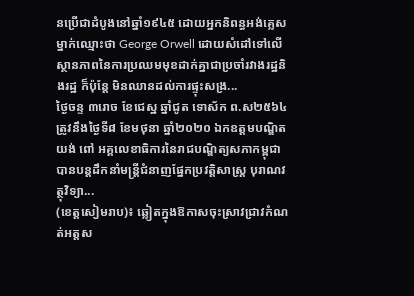នប្រើជាដំបូងនៅឆ្នាំ១៩៤៥ ដោយអ្នកនិពន្ធអង់គ្លេសម្នាក់ឈ្មោះថា George Orwell ដោយសំដៅទៅលើស្ថានភាពនៃការប្រឈមមុខដាក់គ្នាជាប្រចាំរវាងរដ្ឋនិងរដ្ឋ ក៏ប៉ុន្តែ មិនឈានដល់ការផ្ទុះសង្រ...
ថ្ងៃចន្ទ ៣រោច ខែជេស្ឋ ឆ្នាំជូត ទោស័ក ព.ស២៥៦៤ ត្រូវនឹងថ្ងៃទី៨ ខែមថុនា ឆ្នាំ២០២០ ឯកឧត្តមបណ្ឌិត យង់ ពៅ អគ្គលេខាធិការនៃរាជបណ្ឌិត្យសភាកម្ពុជា បានបន្តដឹកនាំមន្រ្តីជំនាញផ្នែកប្រវត្តិសាស្ត្រ បុរាណវត្ថុវិទ្យា...
(ខេត្តសៀមរាប)៖ ឆ្លៀតក្នុងឱកាសចុះស្រាវជ្រាវកំណត់អត្តស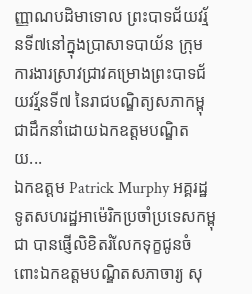ញ្ញាណបដិមាទោល ព្រះបាទជ័យវរ្ម័នទី៧នៅក្នុងប្រាសាទបាយ័ន ក្រុមការងារស្រាវជ្រាវគម្រោងព្រះបាទជ័យវរ្ម័នទី៧ នៃរាជបណ្ឌិត្យសភាកម្ពុជាដឹកនាំដោយឯកឧត្តមបណ្ឌិត យ...
ឯកឧត្តម Patrick Murphy អគ្គរដ្ឋទូតសហរដ្ឋអាម៉េរិកប្រចាំប្រទេសកម្ពុជា បានផ្ញើលិខិតរំលែកទុក្ខជូនចំពោះឯកឧត្តមបណ្ឌិតសភាចារ្យ សុ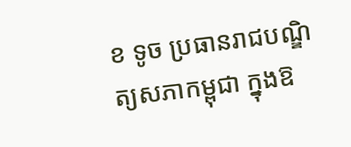ខ ទូច ប្រធានរាជបណ្ឌិត្យសភាកម្ពុជា ក្នុងឱ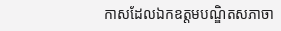កាសដែលឯកឧត្តមបណ្ឌិតសភាចា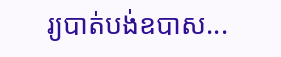រ្យបាត់បង់ឧបាស...